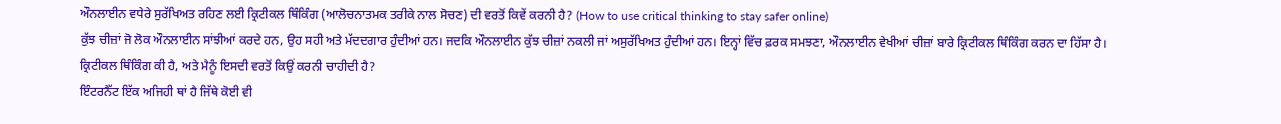ਔਨਲਾਈਨ ਵਧੇਰੇ ਸੁਰੱਖਿਅਤ ਰਹਿਣ ਲਈ ਕ੍ਰਿਟੀਕਲ ਥਿੰਕਿੰਗ (ਆਲੋਚਨਾਤਮਕ ਤਰੀਕੇ ਨਾਲ ਸੋਚਣ) ਦੀ ਵਰਤੋਂ ਕਿਵੇਂ ਕਰਨੀ ਹੈ? (How to use critical thinking to stay safer online)
ਕੁੱਝ ਚੀਜ਼ਾਂ ਜੋ ਲੋਕ ਔਨਲਾਈਨ ਸਾਂਝੀਆਂ ਕਰਦੇ ਹਨ, ਉਹ ਸਹੀ ਅਤੇ ਮੱਦਦਗਾਰ ਹੁੰਦੀਆਂ ਹਨ। ਜਦਕਿ ਔਨਲਾਈਨ ਕੁੱਝ ਚੀਜ਼ਾਂ ਨਕਲੀ ਜਾਂ ਅਸੁਰੱਖਿਅਤ ਹੁੰਦੀਆਂ ਹਨ। ਇਨ੍ਹਾਂ ਵਿੱਚ ਫ਼ਰਕ ਸਮਝਣਾ, ਔਨਲਾਈਨ ਵੇਖੀਆਂ ਚੀਜ਼ਾਂ ਬਾਰੇ ਕ੍ਰਿਟੀਕਲ ਥਿੰਕਿੰਗ ਕਰਨ ਦਾ ਹਿੱਸਾ ਹੈ।
ਕ੍ਰਿਟੀਕਲ ਥਿੰਕਿੰਗ ਕੀ ਹੈ, ਅਤੇ ਮੈਨੂੰ ਇਸਦੀ ਵਰਤੋਂ ਕਿਉਂ ਕਰਨੀ ਚਾਹੀਦੀ ਹੈ?
ਇੰਟਰਨੈੱਟ ਇੱਕ ਅਜਿਹੀ ਥਾਂ ਹੈ ਜਿੱਥੇ ਕੋਈ ਵੀ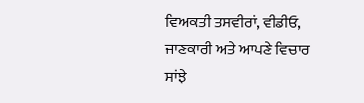ਵਿਅਕਤੀ ਤਸਵੀਰਾਂ, ਵੀਡੀਓ, ਜਾਣਕਾਰੀ ਅਤੇ ਆਪਣੇ ਵਿਚਾਰ ਸਾਂਝੇ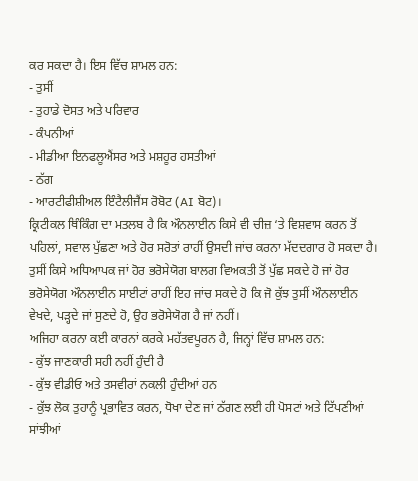ਕਰ ਸਕਦਾ ਹੈ। ਇਸ ਵਿੱਚ ਸ਼ਾਮਲ ਹਨ:
- ਤੁਸੀਂ
- ਤੁਹਾਡੇ ਦੋਸਤ ਅਤੇ ਪਰਿਵਾਰ
- ਕੰਪਨੀਆਂ
- ਮੀਡੀਆ ਇਨਫਲੂਐਂਸਰ ਅਤੇ ਮਸ਼ਹੂਰ ਹਸਤੀਆਂ
- ਠੱਗ
- ਆਰਟੀਫੀਸ਼ੀਅਲ ਇੰਟੈਲੀਜੈਂਸ ਰੋਬੋਟ (AI ਬੋਟ)।
ਕ੍ਰਿਟੀਕਲ ਥਿੰਕਿੰਗ ਦਾ ਮਤਲਬ ਹੈ ਕਿ ਔਨਲਾਈਨ ਕਿਸੇ ਵੀ ਚੀਜ਼ ‘ਤੇ ਵਿਸ਼ਵਾਸ ਕਰਨ ਤੋਂ ਪਹਿਲਾਂ, ਸਵਾਲ ਪੁੱਛਣਾ ਅਤੇ ਹੋਰ ਸਰੋਤਾਂ ਰਾਹੀਂ ਉਸਦੀ ਜਾਂਚ ਕਰਨਾ ਮੱਦਦਗਾਰ ਹੋ ਸਕਦਾ ਹੈ। ਤੁਸੀਂ ਕਿਸੇ ਅਧਿਆਪਕ ਜਾਂ ਹੋਰ ਭਰੋਸੇਯੋਗ ਬਾਲਗ ਵਿਅਕਤੀ ਤੋਂ ਪੁੱਛ ਸਕਦੇ ਹੋ ਜਾਂ ਹੋਰ ਭਰੋਸੇਯੋਗ ਔਨਲਾਈਨ ਸਾਈਟਾਂ ਰਾਹੀਂ ਇਹ ਜਾਂਚ ਸਕਦੇ ਹੋ ਕਿ ਜੋ ਕੁੱਝ ਤੁਸੀਂ ਔਨਲਾਈਨ ਵੇਖਦੇ, ਪੜ੍ਹਦੇ ਜਾਂ ਸੁਣਦੇ ਹੋ, ਉਹ ਭਰੋਸੇਯੋਗ ਹੈ ਜਾਂ ਨਹੀਂ।
ਅਜਿਹਾ ਕਰਨਾ ਕਈ ਕਾਰਨਾਂ ਕਰਕੇ ਮਹੱਤਵਪੂਰਨ ਹੈ, ਜਿਨ੍ਹਾਂ ਵਿੱਚ ਸ਼ਾਮਲ ਹਨ:
- ਕੁੱਝ ਜਾਣਕਾਰੀ ਸਹੀ ਨਹੀਂ ਹੁੰਦੀ ਹੈ
- ਕੁੱਝ ਵੀਡੀਓ ਅਤੇ ਤਸਵੀਰਾਂ ਨਕਲੀ ਹੁੰਦੀਆਂ ਹਨ
- ਕੁੱਝ ਲੋਕ ਤੁਹਾਨੂੰ ਪ੍ਰਭਾਵਿਤ ਕਰਨ, ਧੋਖਾ ਦੇਣ ਜਾਂ ਠੱਗਣ ਲਈ ਹੀ ਪੋਸਟਾਂ ਅਤੇ ਟਿੱਪਣੀਆਂ ਸਾਂਝੀਆਂ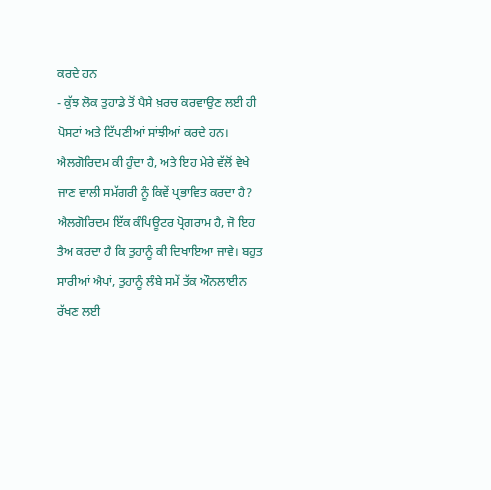ਕਰਦੇ ਹਨ
- ਕੁੱਝ ਲੋਕ ਤੁਹਾਡੇ ਤੋਂ ਪੈਸੇ ਖ਼ਰਚ ਕਰਵਾਉਣ ਲਈ ਹੀ ਪੋਸਟਾਂ ਅਤੇ ਟਿੱਪਣੀਆਂ ਸਾਂਝੀਆਂ ਕਰਦੇ ਹਨ।
ਐਲਗੋਰਿਦਮ ਕੀ ਹੁੰਦਾ ਹੈ, ਅਤੇ ਇਹ ਮੇਰੇ ਵੱਲੋਂ ਵੇਖੇ ਜਾਣ ਵਾਲੀ ਸਮੱਗਰੀ ਨੂੰ ਕਿਵੇਂ ਪ੍ਰਭਾਵਿਤ ਕਰਦਾ ਹੈ?
ਐਲਗੋਰਿਦਮ ਇੱਕ ਕੰਪਿਊਟਰ ਪ੍ਰੋਗਰਾਮ ਹੈ, ਜੋ ਇਹ ਤੈਅ ਕਰਦਾ ਹੈ ਕਿ ਤੁਹਾਨੂੰ ਕੀ ਦਿਖਾਇਆ ਜਾਵੇ। ਬਹੁਤ ਸਾਰੀਆਂ ਐਪਾਂ, ਤੁਹਾਨੂੰ ਲੰਬੇ ਸਮੇਂ ਤੱਕ ਔਨਲਾਈਨ ਰੱਖਣ ਲਈ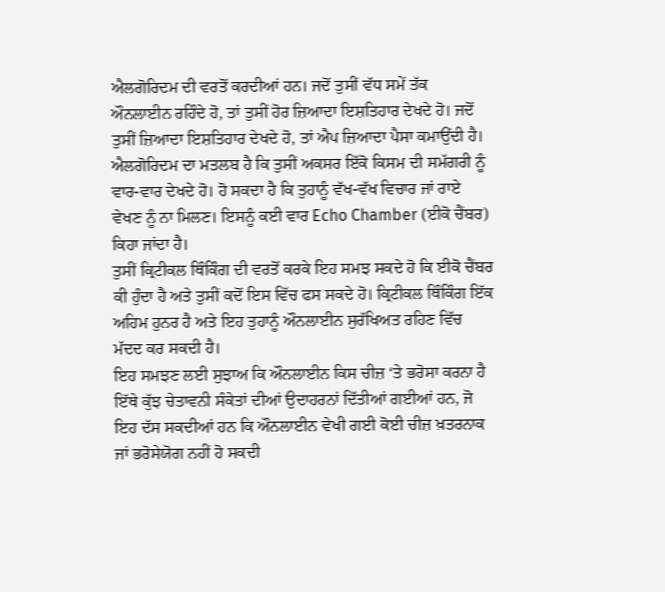ਐਲਗੋਰਿਦਮ ਦੀ ਵਰਤੋਂ ਕਰਦੀਆਂ ਹਨ। ਜਦੋਂ ਤੁਸੀਂ ਵੱਧ ਸਮੇਂ ਤੱਕ ਔਨਲਾਈਨ ਰਹਿੰਦੇ ਹੋ, ਤਾਂ ਤੁਸੀਂ ਹੋਰ ਜ਼ਿਆਦਾ ਇਸ਼ਤਿਹਾਰ ਦੇਖਦੇ ਹੋ। ਜਦੋਂ ਤੁਸੀਂ ਜ਼ਿਆਦਾ ਇਸ਼ਤਿਹਾਰ ਦੇਖਦੇ ਹੋ, ਤਾਂ ਐਪ ਜ਼ਿਆਦਾ ਪੈਸਾ ਕਮਾਉਂਦੀ ਹੈ।
ਐਲਗੋਰਿਦਮ ਦਾ ਮਤਲਬ ਹੈ ਕਿ ਤੁਸੀਂ ਅਕਸਰ ਇੱਕੋ ਕਿਸਮ ਦੀ ਸਮੱਗਰੀ ਨੂੰ ਵਾਰ-ਵਾਰ ਦੇਖਦੇ ਹੋ। ਹੋ ਸਕਦਾ ਹੈ ਕਿ ਤੁਹਾਨੂੰ ਵੱਖ-ਵੱਖ ਵਿਚਾਰ ਜਾਂ ਰਾਏ ਵੇਖਣ ਨੂੰ ਨਾ ਮਿਲਣ। ਇਸਨੂੰ ਕਈ ਵਾਰ Echo Chamber (ਈਕੋ ਚੈਂਬਰ) ਕਿਹਾ ਜਾਂਦਾ ਹੈ।
ਤੁਸੀਂ ਕ੍ਰਿਟੀਕਲ ਥਿੰਕਿੰਗ ਦੀ ਵਰਤੋਂ ਕਰਕੇ ਇਹ ਸਮਝ ਸਕਦੇ ਹੋ ਕਿ ਈਕੋ ਚੈਂਬਰ ਕੀ ਹੁੰਦਾ ਹੈ ਅਤੇ ਤੁਸੀਂ ਕਦੋਂ ਇਸ ਵਿੱਚ ਫਸ ਸਕਦੇ ਹੋ। ਕ੍ਰਿਟੀਕਲ ਥਿੰਕਿੰਗ ਇੱਕ ਅਹਿਮ ਹੁਨਰ ਹੈ ਅਤੇ ਇਹ ਤੁਹਾਨੂੰ ਔਨਲਾਈਨ ਸੁਰੱਖਿਅਤ ਰਹਿਣ ਵਿੱਚ ਮੱਦਦ ਕਰ ਸਕਦੀ ਹੈ।
ਇਹ ਸਮਝਣ ਲਈ ਸੁਝਾਅ ਕਿ ਔਨਲਾਈਨ ਕਿਸ ਚੀਜ਼ ‘ਤੇ ਭਰੋਸਾ ਕਰਨਾ ਹੈ
ਇੱਥੇ ਕੁੱਝ ਚੇਤਾਵਨੀ ਸੰਕੇਤਾਂ ਦੀਆਂ ਉਦਾਹਰਨਾਂ ਦਿੱਤੀਆਂ ਗਈਆਂ ਹਨ, ਜੋ ਇਹ ਦੱਸ ਸਕਦੀਆਂ ਹਨ ਕਿ ਔਨਲਾਈਨ ਵੇਖੀ ਗਈ ਕੋਈ ਚੀਜ਼ ਖ਼ਤਰਨਾਕ ਜਾਂ ਭਰੋਸੇਯੋਗ ਨਹੀਂ ਹੋ ਸਕਦੀ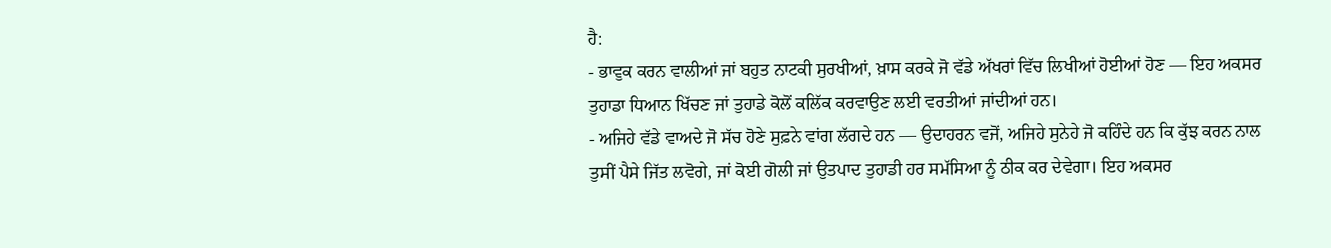ਹੈ:
- ਭਾਵੁਕ ਕਰਨ ਵਾਲੀਆਂ ਜਾਂ ਬਹੁਤ ਨਾਟਕੀ ਸੁਰਖੀਆਂ, ਖ਼ਾਸ ਕਰਕੇ ਜੋ ਵੱਡੇ ਅੱਖਰਾਂ ਵਿੱਚ ਲਿਖੀਆਂ ਹੋਈਆਂ ਹੋਣ — ਇਹ ਅਕਸਰ ਤੁਹਾਡਾ ਧਿਆਨ ਖਿੱਚਣ ਜਾਂ ਤੁਹਾਡੇ ਕੋਲੋਂ ਕਲਿੱਕ ਕਰਵਾਉਣ ਲਈ ਵਰਤੀਆਂ ਜਾਂਦੀਆਂ ਹਨ।
- ਅਜਿਹੇ ਵੱਡੇ ਵਾਅਦੇ ਜੋ ਸੱਚ ਹੋਣੇ ਸੁਫ਼ਨੇ ਵਾਂਗ ਲੱਗਦੇ ਹਨ — ਉਦਾਹਰਨ ਵਜੋਂ, ਅਜਿਹੇ ਸੁਨੇਹੇ ਜੋ ਕਹਿੰਦੇ ਹਨ ਕਿ ਕੁੱਝ ਕਰਨ ਨਾਲ ਤੁਸੀਂ ਪੈਸੇ ਜਿੱਤ ਲਵੋਗੇ, ਜਾਂ ਕੋਈ ਗੋਲੀ ਜਾਂ ਉਤਪਾਦ ਤੁਹਾਡੀ ਹਰ ਸਮੱਸਿਆ ਨੂੰ ਠੀਕ ਕਰ ਦੇਵੇਗਾ। ਇਹ ਅਕਸਰ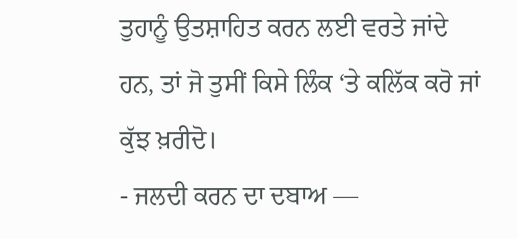ਤੁਹਾਨੂੰ ਉਤਸ਼ਾਹਿਤ ਕਰਨ ਲਈ ਵਰਤੇ ਜਾਂਦੇ ਹਨ, ਤਾਂ ਜੋ ਤੁਸੀਂ ਕਿਸੇ ਲਿੰਕ ‘ਤੇ ਕਲਿੱਕ ਕਰੋ ਜਾਂ ਕੁੱਝ ਖ਼ਰੀਦੋ।
- ਜਲਦੀ ਕਰਨ ਦਾ ਦਬਾਅ —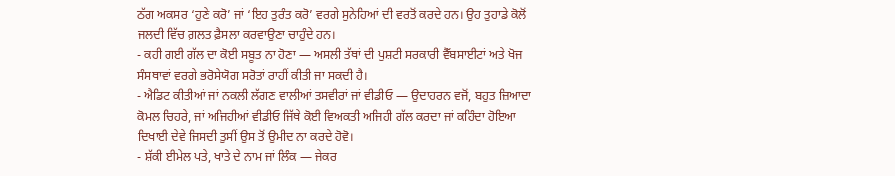ਠੱਗ ਅਕਸਰ ‘ਹੁਣੇ ਕਰੋ’ ਜਾਂ ‘ਇਹ ਤੁਰੰਤ ਕਰੋ’ ਵਰਗੇ ਸੁਨੇਹਿਆਂ ਦੀ ਵਰਤੋਂ ਕਰਦੇ ਹਨ। ਉਹ ਤੁਹਾਡੇ ਕੋਲੋਂ ਜਲਦੀ ਵਿੱਚ ਗ਼ਲਤ ਫ਼ੈਸਲਾ ਕਰਵਾਉਣਾ ਚਾਹੁੰਦੇ ਹਨ।
- ਕਹੀ ਗਈ ਗੱਲ ਦਾ ਕੋਈ ਸਬੂਤ ਨਾ ਹੋਣਾ — ਅਸਲੀ ਤੱਥਾਂ ਦੀ ਪੁਸ਼ਟੀ ਸਰਕਾਰੀ ਵੈੱਬਸਾਈਟਾਂ ਅਤੇ ਖੋਜ ਸੰਸਥਾਵਾਂ ਵਰਗੇ ਭਰੋਸੇਯੋਗ ਸਰੋਤਾਂ ਰਾਹੀਂ ਕੀਤੀ ਜਾ ਸਕਦੀ ਹੈ।
- ਐਡਿਟ ਕੀਤੀਆਂ ਜਾਂ ਨਕਲੀ ਲੱਗਣ ਵਾਲੀਆਂ ਤਸਵੀਰਾਂ ਜਾਂ ਵੀਡੀਓ — ਉਦਾਹਰਨ ਵਜੋਂ, ਬਹੁਤ ਜ਼ਿਆਦਾ ਕੋਮਲ ਚਿਹਰੇ, ਜਾਂ ਅਜਿਹੀਆਂ ਵੀਡੀਓ ਜਿੱਥੇ ਕੋਈ ਵਿਅਕਤੀ ਅਜਿਹੀ ਗੱਲ ਕਰਦਾ ਜਾਂ ਕਹਿੰਦਾ ਹੋਇਆ ਦਿਖਾਈ ਦੇਵੇ ਜਿਸਦੀ ਤੁਸੀਂ ਉਸ ਤੋਂ ਉਮੀਦ ਨਾ ਕਰਦੇ ਹੋਵੋ।
- ਸ਼ੱਕੀ ਈਮੇਲ ਪਤੇ, ਖਾਤੇ ਦੇ ਨਾਮ ਜਾਂ ਲਿੰਕ — ਜੇਕਰ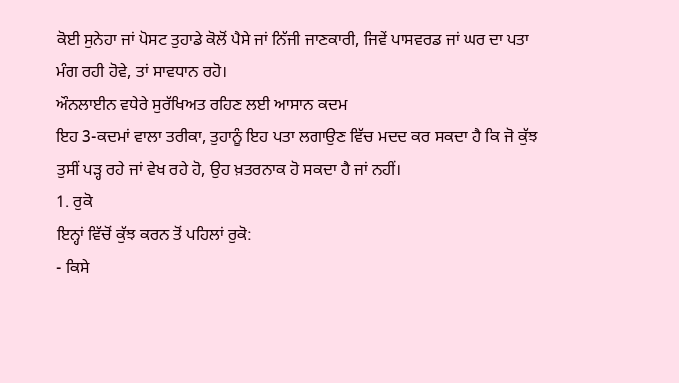ਕੋਈ ਸੁਨੇਹਾ ਜਾਂ ਪੋਸਟ ਤੁਹਾਡੇ ਕੋਲੋਂ ਪੈਸੇ ਜਾਂ ਨਿੱਜੀ ਜਾਣਕਾਰੀ, ਜਿਵੇਂ ਪਾਸਵਰਡ ਜਾਂ ਘਰ ਦਾ ਪਤਾ ਮੰਗ ਰਹੀ ਹੋਵੇ, ਤਾਂ ਸਾਵਧਾਨ ਰਹੋ।
ਔਨਲਾਈਨ ਵਧੇਰੇ ਸੁਰੱਖਿਅਤ ਰਹਿਣ ਲਈ ਆਸਾਨ ਕਦਮ
ਇਹ 3-ਕਦਮਾਂ ਵਾਲਾ ਤਰੀਕਾ, ਤੁਹਾਨੂੰ ਇਹ ਪਤਾ ਲਗਾਉਣ ਵਿੱਚ ਮਦਦ ਕਰ ਸਕਦਾ ਹੈ ਕਿ ਜੋ ਕੁੱਝ ਤੁਸੀਂ ਪੜ੍ਹ ਰਹੇ ਜਾਂ ਵੇਖ ਰਹੇ ਹੋ, ਉਹ ਖ਼ਤਰਨਾਕ ਹੋ ਸਕਦਾ ਹੈ ਜਾਂ ਨਹੀਂ।
1. ਰੁਕੋ
ਇਨ੍ਹਾਂ ਵਿੱਚੋਂ ਕੁੱਝ ਕਰਨ ਤੋਂ ਪਹਿਲਾਂ ਰੁਕੋ:
- ਕਿਸੇ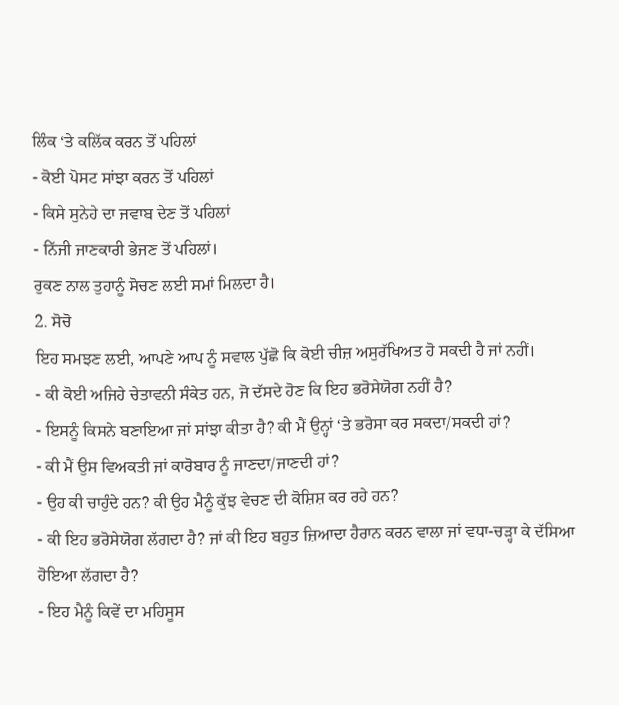ਲਿੰਕ ‘ਤੇ ਕਲਿੱਕ ਕਰਨ ਤੋਂ ਪਹਿਲਾਂ
- ਕੋਈ ਪੋਸਟ ਸਾਂਝਾ ਕਰਨ ਤੋਂ ਪਹਿਲਾਂ
- ਕਿਸੇ ਸੁਨੇਹੇ ਦਾ ਜਵਾਬ ਦੇਣ ਤੋਂ ਪਹਿਲਾਂ
- ਨਿੱਜੀ ਜਾਣਕਾਰੀ ਭੇਜਣ ਤੋਂ ਪਹਿਲਾਂ।
ਰੁਕਣ ਨਾਲ ਤੁਹਾਨੂੰ ਸੋਚਣ ਲਈ ਸਮਾਂ ਮਿਲਦਾ ਹੈ।
2. ਸੋਚੋ
ਇਹ ਸਮਝਣ ਲਈ, ਆਪਣੇ ਆਪ ਨੂੰ ਸਵਾਲ ਪੁੱਛੋ ਕਿ ਕੋਈ ਚੀਜ਼ ਅਸੁਰੱਖਿਅਤ ਹੋ ਸਕਦੀ ਹੈ ਜਾਂ ਨਹੀਂ।
- ਕੀ ਕੋਈ ਅਜਿਹੇ ਚੇਤਾਵਨੀ ਸੰਕੇਤ ਹਨ, ਜੋ ਦੱਸਦੇ ਹੋਣ ਕਿ ਇਹ ਭਰੋਸੇਯੋਗ ਨਹੀਂ ਹੈ?
- ਇਸਨੂੰ ਕਿਸਨੇ ਬਣਾਇਆ ਜਾਂ ਸਾਂਝਾ ਕੀਤਾ ਹੈ? ਕੀ ਮੈਂ ਉਨ੍ਹਾਂ ‘ਤੇ ਭਰੋਸਾ ਕਰ ਸਕਦਾ/ਸਕਦੀ ਹਾਂ?
- ਕੀ ਮੈਂ ਉਸ ਵਿਅਕਤੀ ਜਾਂ ਕਾਰੋਬਾਰ ਨੂੰ ਜਾਣਦਾ/ਜਾਣਦੀ ਹਾਂ?
- ਉਹ ਕੀ ਚਾਹੁੰਦੇ ਹਨ? ਕੀ ਉਹ ਮੈਨੂੰ ਕੁੱਝ ਵੇਚਣ ਦੀ ਕੋਸ਼ਿਸ਼ ਕਰ ਰਹੇ ਹਨ?
- ਕੀ ਇਹ ਭਰੋਸੇਯੋਗ ਲੱਗਦਾ ਹੈ? ਜਾਂ ਕੀ ਇਹ ਬਹੁਤ ਜ਼ਿਆਦਾ ਹੈਰਾਨ ਕਰਨ ਵਾਲਾ ਜਾਂ ਵਧਾ-ਚੜ੍ਹਾ ਕੇ ਦੱਸਿਆ ਹੋਇਆ ਲੱਗਦਾ ਹੈ?
- ਇਹ ਮੈਨੂੰ ਕਿਵੇਂ ਦਾ ਮਹਿਸੂਸ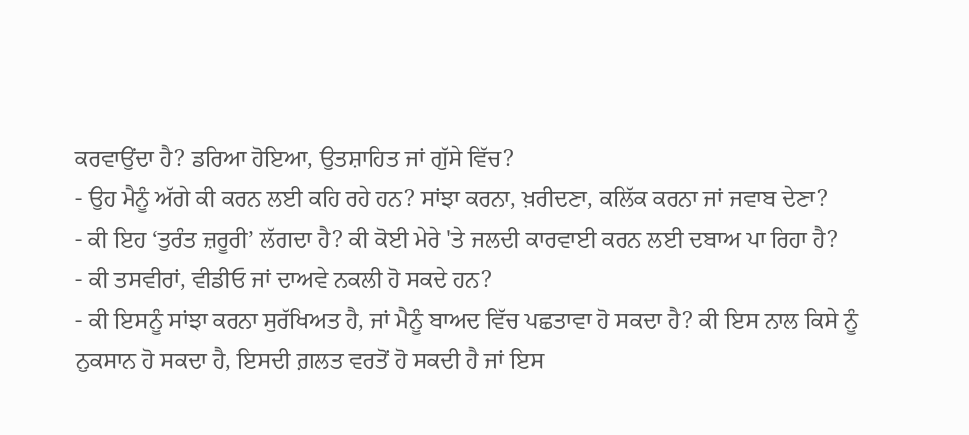ਕਰਵਾਉਂਦਾ ਹੈ? ਡਰਿਆ ਹੋਇਆ, ਉਤਸ਼ਾਹਿਤ ਜਾਂ ਗੁੱਸੇ ਵਿੱਚ?
- ਉਹ ਮੈਨੂੰ ਅੱਗੇ ਕੀ ਕਰਨ ਲਈ ਕਹਿ ਰਹੇ ਹਨ? ਸਾਂਝਾ ਕਰਨਾ, ਖ਼ਰੀਦਣਾ, ਕਲਿੱਕ ਕਰਨਾ ਜਾਂ ਜਵਾਬ ਦੇਣਾ?
- ਕੀ ਇਹ ‘ਤੁਰੰਤ ਜ਼ਰੂਰੀ’ ਲੱਗਦਾ ਹੈ? ਕੀ ਕੋਈ ਮੇਰੇ 'ਤੇ ਜਲਦੀ ਕਾਰਵਾਈ ਕਰਨ ਲਈ ਦਬਾਅ ਪਾ ਰਿਹਾ ਹੈ?
- ਕੀ ਤਸਵੀਰਾਂ, ਵੀਡੀਓ ਜਾਂ ਦਾਅਵੇ ਨਕਲੀ ਹੋ ਸਕਦੇ ਹਨ?
- ਕੀ ਇਸਨੂੰ ਸਾਂਝਾ ਕਰਨਾ ਸੁਰੱਖਿਅਤ ਹੈ, ਜਾਂ ਮੈਨੂੰ ਬਾਅਦ ਵਿੱਚ ਪਛਤਾਵਾ ਹੋ ਸਕਦਾ ਹੈ? ਕੀ ਇਸ ਨਾਲ ਕਿਸੇ ਨੂੰ ਨੁਕਸਾਨ ਹੋ ਸਕਦਾ ਹੈ, ਇਸਦੀ ਗ਼ਲਤ ਵਰਤੋਂ ਹੋ ਸਕਦੀ ਹੈ ਜਾਂ ਇਸ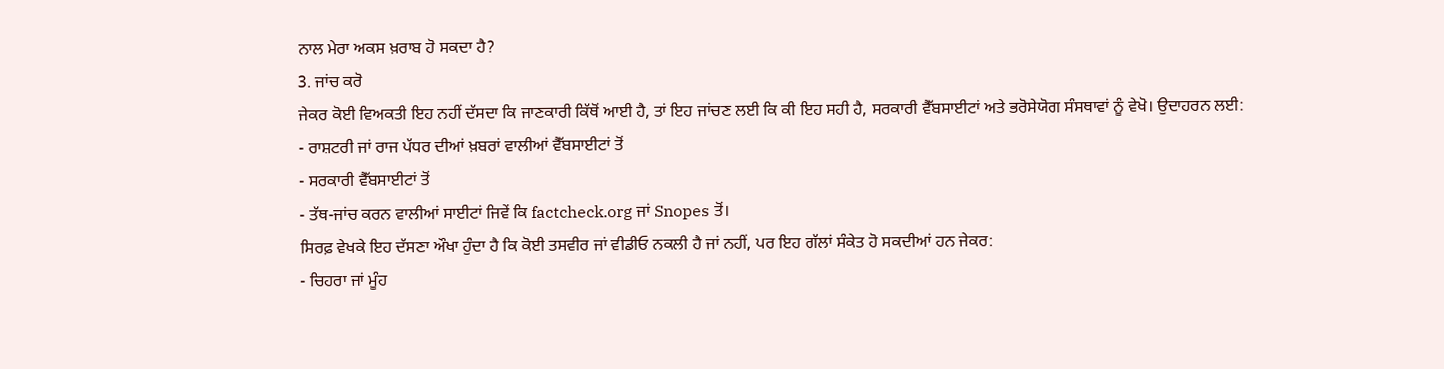ਨਾਲ ਮੇਰਾ ਅਕਸ ਖ਼ਰਾਬ ਹੋ ਸਕਦਾ ਹੈ?
3. ਜਾਂਚ ਕਰੋ
ਜੇਕਰ ਕੋਈ ਵਿਅਕਤੀ ਇਹ ਨਹੀਂ ਦੱਸਦਾ ਕਿ ਜਾਣਕਾਰੀ ਕਿੱਥੋਂ ਆਈ ਹੈ, ਤਾਂ ਇਹ ਜਾਂਚਣ ਲਈ ਕਿ ਕੀ ਇਹ ਸਹੀ ਹੈ, ਸਰਕਾਰੀ ਵੈੱਬਸਾਈਟਾਂ ਅਤੇ ਭਰੋਸੇਯੋਗ ਸੰਸਥਾਵਾਂ ਨੂੰ ਵੇਖੋ। ਉਦਾਹਰਨ ਲਈ:
- ਰਾਸ਼ਟਰੀ ਜਾਂ ਰਾਜ ਪੱਧਰ ਦੀਆਂ ਖ਼ਬਰਾਂ ਵਾਲੀਆਂ ਵੈੱਬਸਾਈਟਾਂ ਤੋਂ
- ਸਰਕਾਰੀ ਵੈੱਬਸਾਈਟਾਂ ਤੋਂ
- ਤੱਥ-ਜਾਂਚ ਕਰਨ ਵਾਲੀਆਂ ਸਾਈਟਾਂ ਜਿਵੇਂ ਕਿ factcheck.org ਜਾਂ Snopes ਤੋਂ।
ਸਿਰਫ਼ ਵੇਖਕੇ ਇਹ ਦੱਸਣਾ ਔਖਾ ਹੁੰਦਾ ਹੈ ਕਿ ਕੋਈ ਤਸਵੀਰ ਜਾਂ ਵੀਡੀਓ ਨਕਲੀ ਹੈ ਜਾਂ ਨਹੀਂ, ਪਰ ਇਹ ਗੱਲਾਂ ਸੰਕੇਤ ਹੋ ਸਕਦੀਆਂ ਹਨ ਜੇਕਰ:
- ਚਿਹਰਾ ਜਾਂ ਮੂੰਹ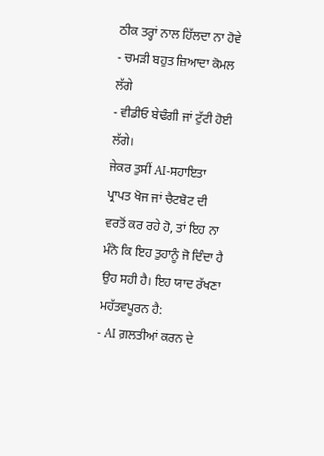ਠੀਕ ਤਰ੍ਹਾਂ ਨਾਲ ਹਿੱਲਦਾ ਨਾ ਹੋਵੇ
- ਚਮੜੀ ਬਹੁਤ ਜ਼ਿਆਦਾ ਕੋਮਲ ਲੱਗੇ
- ਵੀਡੀਓ ਬੇਢੰਗੀ ਜਾਂ ਟੁੱਟੀ ਹੋਈ ਲੱਗੇ।
ਜੇਕਰ ਤੁਸੀਂ AI-ਸਹਾਇਤਾ ਪ੍ਰਾਪਤ ਖੋਜ ਜਾਂ ਚੈਟਬੋਟ ਦੀ ਵਰਤੋਂ ਕਰ ਰਹੇ ਹੋ, ਤਾਂ ਇਹ ਨਾ ਮੰਨੋ ਕਿ ਇਹ ਤੁਹਾਨੂੰ ਜੋ ਦਿੰਦਾ ਹੈ ਉਹ ਸਹੀ ਹੈ। ਇਹ ਯਾਦ ਰੱਖਣਾ ਮਹੱਤਵਪੂਰਨ ਹੈ:
- AI ਗ਼ਲਤੀਆਂ ਕਰਨ ਦੇ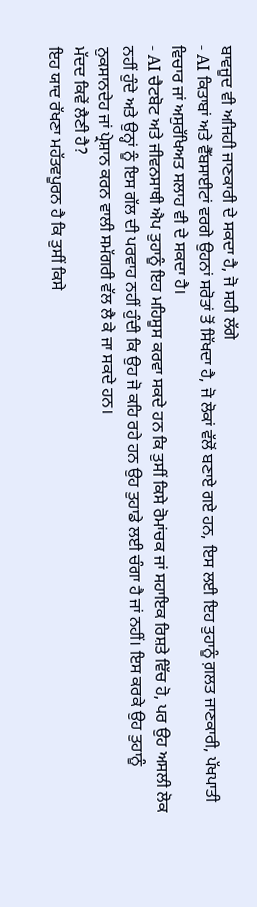ਬਾਵਜੂਦ ਵੀ ਅਜਿਹੀ ਜਾਣਕਾਰੀ ਦੇ ਸਕਦਾ ਹੈ, ਜੋ ਸਹੀ ਲੱਗੇ
- AI ਕਿਤਾਬਾਂ ਅਤੇ ਵੈੱਬਸਾਈਟਾਂ ਵਰਗੇ ਉਹਨਾਂ ਸਰੋਤਾਂ ਤੋਂ ਸਿੱਖਦਾ ਹੈ, ਜੋ ਲੋਕਾਂ ਵੱਲੋਂ ਬਣਾਏ ਗਏ ਹਨ, ਇਸ ਲਈ ਇਹ ਤੁਹਾਨੂੰ ਗ਼ਲਤ ਜਾਣਕਾਰੀ, ਪੱਖਪਾਤੀ ਵਿਚਾਰ ਜਾਂ ਅਸੁਰੱਖਿਅਤ ਸਲਾਹ ਵੀ ਦੇ ਸਕਦਾ ਹੈ।
- AI ਚੈਟਬੋਟ ਅਤੇ ਜੀਵਨਸਾਥੀ ਐਪ ਤੁਹਾਨੂੰ ਇਹ ਮਹਿਸੂਸ ਕਰਵਾ ਸਕਦੇ ਹਨ ਕਿ ਤੁਸੀਂ ਕਿਸੇ ਰੋਮਾਂਚਕ ਜਾਂ ਸਹਾਇਕ ਰਿਸ਼ਤੇ ਵਿੱਚ ਹੋ, ਪਰ ਉਹ ਅਸਲੀ ਲੋਕ ਨਹੀਂ ਹੁੰਦੇ ਅਤੇ ਉਨ੍ਹਾਂ ਨੂੰ ਇਸ ਗੱਲ ਦੀ ਪਰਵਾਹ ਨਹੀਂ ਹੁੰਦੀ ਕਿ ਉਹ ਜੋ ਕਹਿ ਰਹੇ ਹਨ ਉਹ ਤੁਹਾਡੇ ਲਈ ਚੰਗਾ ਹੈ ਜਾਂ ਨਹੀਂ। ਇਸ ਕਰਕੇ ਉਹ ਤੁਹਾਨੂੰ ਨੁਕਸਾਨਦੇਹ ਜਾਂ ਪ੍ਰੇਸ਼ਾਨ ਕਰਨ ਵਾਲੀ ਸਮੱਗਰੀ ਵੱਲ ਲੈ ਕੇ ਜਾ ਸਕਦੇ ਹਨ।
ਮੱਦਦ ਕਿਵੇਂ ਲੈਣੀ ਹੈ?
ਇਹ ਯਾਦ ਰੱਖਣਾ ਮਹੱਤਵਪੂਰਨ ਹੈ ਕਿ ਤੁਸੀਂ ਕਿਸੇ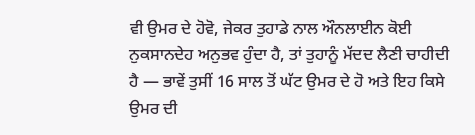ਵੀ ਉਮਰ ਦੇ ਹੋਵੋ, ਜੇਕਰ ਤੁਹਾਡੇ ਨਾਲ ਔਨਲਾਈਨ ਕੋਈ ਨੁਕਸਾਨਦੇਹ ਅਨੁਭਵ ਹੁੰਦਾ ਹੈ, ਤਾਂ ਤੁਹਾਨੂੰ ਮੱਦਦ ਲੈਣੀ ਚਾਹੀਦੀ ਹੈ — ਭਾਵੇਂ ਤੁਸੀਂ 16 ਸਾਲ ਤੋਂ ਘੱਟ ਉਮਰ ਦੇ ਹੋ ਅਤੇ ਇਹ ਕਿਸੇ ਉਮਰ ਦੀ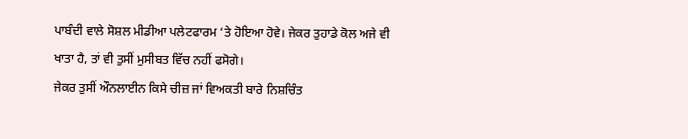ਪਾਬੰਦੀ ਵਾਲੇ ਸੋਸ਼ਲ ਮੀਡੀਆ ਪਲੇਟਫਾਰਮ ‘ਤੇ ਹੋਇਆ ਹੋਵੇ। ਜੇਕਰ ਤੁਹਾਡੇ ਕੋਲ ਅਜੇ ਵੀ ਖਾਤਾ ਹੈ, ਤਾਂ ਵੀ ਤੁਸੀਂ ਮੁਸੀਬਤ ਵਿੱਚ ਨਹੀਂ ਫਸੋਗੇ।
ਜੇਕਰ ਤੁਸੀਂ ਔਨਲਾਈਨ ਕਿਸੇ ਚੀਜ਼ ਜਾਂ ਵਿਅਕਤੀ ਬਾਰੇ ਨਿਸ਼ਚਿੰਤ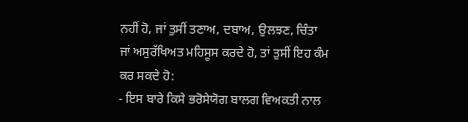ਨਹੀਂ ਹੋ, ਜਾਂ ਤੁਸੀਂ ਤਣਾਅ, ਦਬਾਅ, ਉਲਝਣ, ਚਿੰਤਾ ਜਾਂ ਅਸੁਰੱਖਿਅਤ ਮਹਿਸੂਸ ਕਰਦੇ ਹੋ, ਤਾਂ ਤੁਸੀਂ ਇਹ ਕੰਮ ਕਰ ਸਕਦੇ ਹੋ:
- ਇਸ ਬਾਰੇ ਕਿਸੇ ਭਰੋਸੇਯੋਗ ਬਾਲਗ ਵਿਅਕਤੀ ਨਾਲ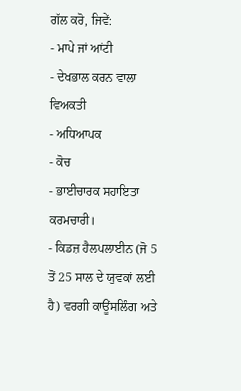ਗੱਲ ਕਰੋ, ਜਿਵੇਂ:
- ਮਾਪੇ ਜਾਂ ਆਂਟੀ
- ਦੇਖਭਾਲ ਕਰਨ ਵਾਲਾ ਵਿਅਕਤੀ
- ਅਧਿਆਪਕ
- ਕੋਚ
- ਭਾਈਚਾਰਕ ਸਹਾਇਤਾ ਕਰਮਚਾਰੀ।
- ਕਿਡਜ਼ ਹੈਲਪਲਾਈਨ (ਜੋ 5 ਤੋਂ 25 ਸਾਲ ਦੇ ਯੁਵਕਾਂ ਲਈ ਹੈ) ਵਰਗੀ ਕਾਊਂਸਲਿੰਗ ਅਤੇ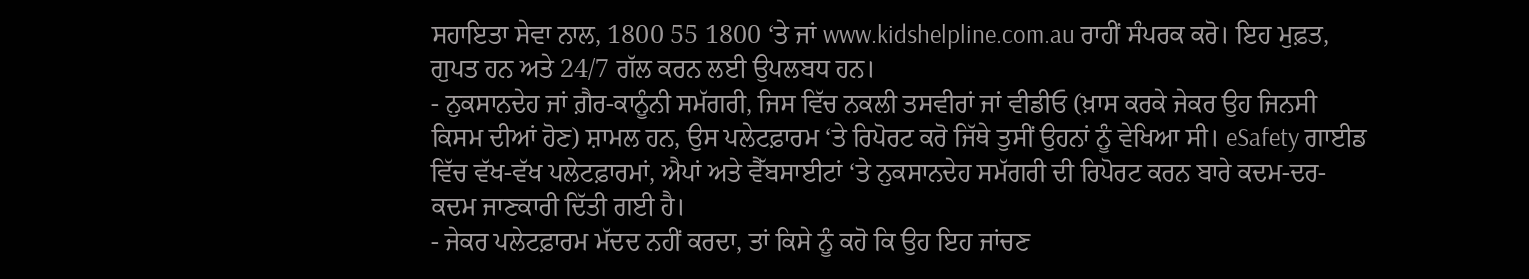ਸਹਾਇਤਾ ਸੇਵਾ ਨਾਲ, 1800 55 1800 ‘ਤੇ ਜਾਂ www.kidshelpline.com.au ਰਾਹੀਂ ਸੰਪਰਕ ਕਰੋ। ਇਹ ਮੁਫ਼ਤ, ਗੁਪਤ ਹਨ ਅਤੇ 24/7 ਗੱਲ ਕਰਨ ਲਈ ਉਪਲਬਧ ਹਨ।
- ਨੁਕਸਾਨਦੇਹ ਜਾਂ ਗ਼ੈਰ-ਕਾਨੂੰਨੀ ਸਮੱਗਰੀ, ਜਿਸ ਵਿੱਚ ਨਕਲੀ ਤਸਵੀਰਾਂ ਜਾਂ ਵੀਡੀਓ (ਖ਼ਾਸ ਕਰਕੇ ਜੇਕਰ ਉਹ ਜਿਨਸੀ ਕਿਸਮ ਦੀਆਂ ਹੋਣ) ਸ਼ਾਮਲ ਹਨ, ਉਸ ਪਲੇਟਫ਼ਾਰਮ ‘ਤੇ ਰਿਪੋਰਟ ਕਰੋ ਜਿੱਥੇ ਤੁਸੀਂ ਉਹਨਾਂ ਨੂੰ ਵੇਖਿਆ ਸੀ। eSafety ਗਾਈਡ ਵਿੱਚ ਵੱਖ-ਵੱਖ ਪਲੇਟਫ਼ਾਰਮਾਂ, ਐਪਾਂ ਅਤੇ ਵੈੱਬਸਾਈਟਾਂ ‘ਤੇ ਨੁਕਸਾਨਦੇਹ ਸਮੱਗਰੀ ਦੀ ਰਿਪੋਰਟ ਕਰਨ ਬਾਰੇ ਕਦਮ-ਦਰ-ਕਦਮ ਜਾਣਕਾਰੀ ਦਿੱਤੀ ਗਈ ਹੈ।
- ਜੇਕਰ ਪਲੇਟਫ਼ਾਰਮ ਮੱਦਦ ਨਹੀਂ ਕਰਦਾ, ਤਾਂ ਕਿਸੇ ਨੂੰ ਕਹੋ ਕਿ ਉਹ ਇਹ ਜਾਂਚਣ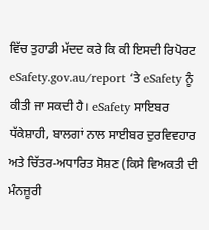ਵਿੱਚ ਤੁਹਾਡੀ ਮੱਦਦ ਕਰੇ ਕਿ ਕੀ ਇਸਦੀ ਰਿਪੋਰਟ eSafety.gov.au/report ‘ਤੇ eSafety ਨੂੰ ਕੀਤੀ ਜਾ ਸਕਦੀ ਹੈ। eSafety ਸਾਇਬਰ ਧੱਕੇਸ਼ਾਹੀ, ਬਾਲਗਾਂ ਨਾਲ ਸਾਈਬਰ ਦੁਰਵਿਵਹਾਰ ਅਤੇ ਚਿੱਤਰ-ਅਧਾਰਿਤ ਸੋਸ਼ਣ (ਕਿਸੇ ਵਿਅਕਤੀ ਦੀ ਮੰਨਜ਼ੂਰੀ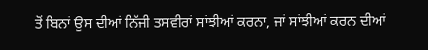ਤੋਂ ਬਿਨਾਂ ਉਸ ਦੀਆਂ ਨਿੱਜੀ ਤਸਵੀਰਾਂ ਸਾਂਝੀਆਂ ਕਰਨਾ, ਜਾਂ ਸਾਂਝੀਆਂ ਕਰਨ ਦੀਆਂ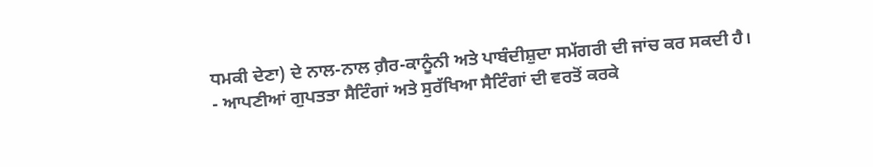ਧਮਕੀ ਦੇਣਾ) ਦੇ ਨਾਲ-ਨਾਲ ਗ਼ੈਰ-ਕਾਨੂੰਨੀ ਅਤੇ ਪਾਬੰਦੀਸ਼ੁਦਾ ਸਮੱਗਰੀ ਦੀ ਜਾਂਚ ਕਰ ਸਕਦੀ ਹੈ।
- ਆਪਣੀਆਂ ਗੁਪਤਤਾ ਸੈਟਿੰਗਾਂ ਅਤੇ ਸੁਰੱਖਿਆ ਸੈਟਿੰਗਾਂ ਦੀ ਵਰਤੋਂ ਕਰਕੇ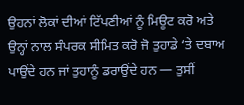ਉਹਨਾਂ ਲੋਕਾਂ ਦੀਆਂ ਟਿੱਪਣੀਆਂ ਨੂੰ ਮਿਊਟ ਕਰੋ ਅਤੇ ਉਨ੍ਹਾਂ ਨਾਲ ਸੰਪਰਕ ਸੀਮਿਤ ਕਰੋ ਜੋ ਤੁਹਾਡੇ ‘ਤੇ ਦਬਾਅ ਪਾਉਂਦੇ ਹਨ ਜਾਂ ਤੁਹਾਨੂੰ ਡਰਾਉਂਦੇ ਹਨ — ਤੁਸੀਂ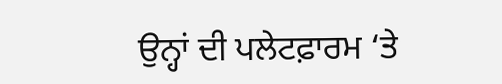ਉਨ੍ਹਾਂ ਦੀ ਪਲੇਟਫ਼ਾਰਮ ‘ਤੇ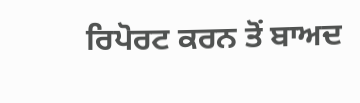ਰਿਪੋਰਟ ਕਰਨ ਤੋਂ ਬਾਅਦ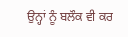ਉਨ੍ਹਾਂ ਨੂੰ ਬਲੌਕ ਵੀ ਕਰ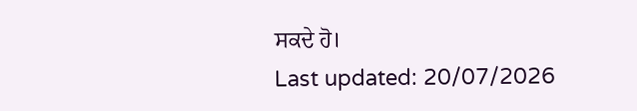ਸਕਦੇ ਹੋ।
Last updated: 20/07/2026